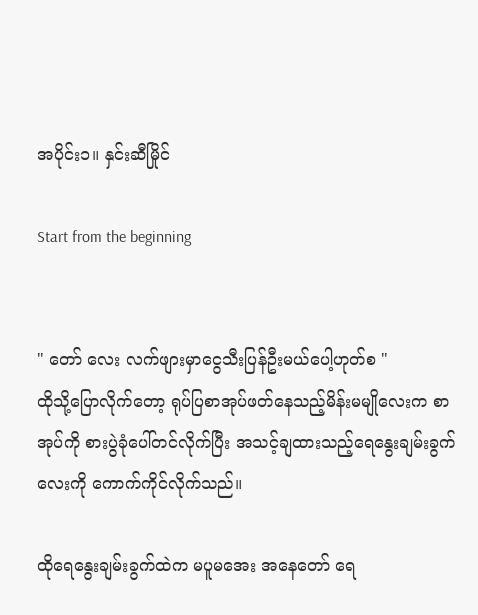အပိုင်း၁။ နှင်းဆီမြိုင်

Start from the beginning


" တော် လေး လက်ဖျားမှာငွေသီးပြန်ဦးမယ်ပေါ့ဟုတ်စ "
ထိုသို့ပြောလိုက်တော့ ရုပ်ပြစာအုပ်ဖတ်နေသည့်မိန်းမမျိုလေးက စာအုပ်ကို စားပွဲခုံပေါ်တင်လိုက်ပြီး အသင့်ချထားသည့်ရေနွေးချမ်းခွက်လေးကို ကောက်ကိုင်လိုက်သည်။

ထိုရေနွေးချမ်းခွက်ထဲက မပူမအေး အနေတော် ရေ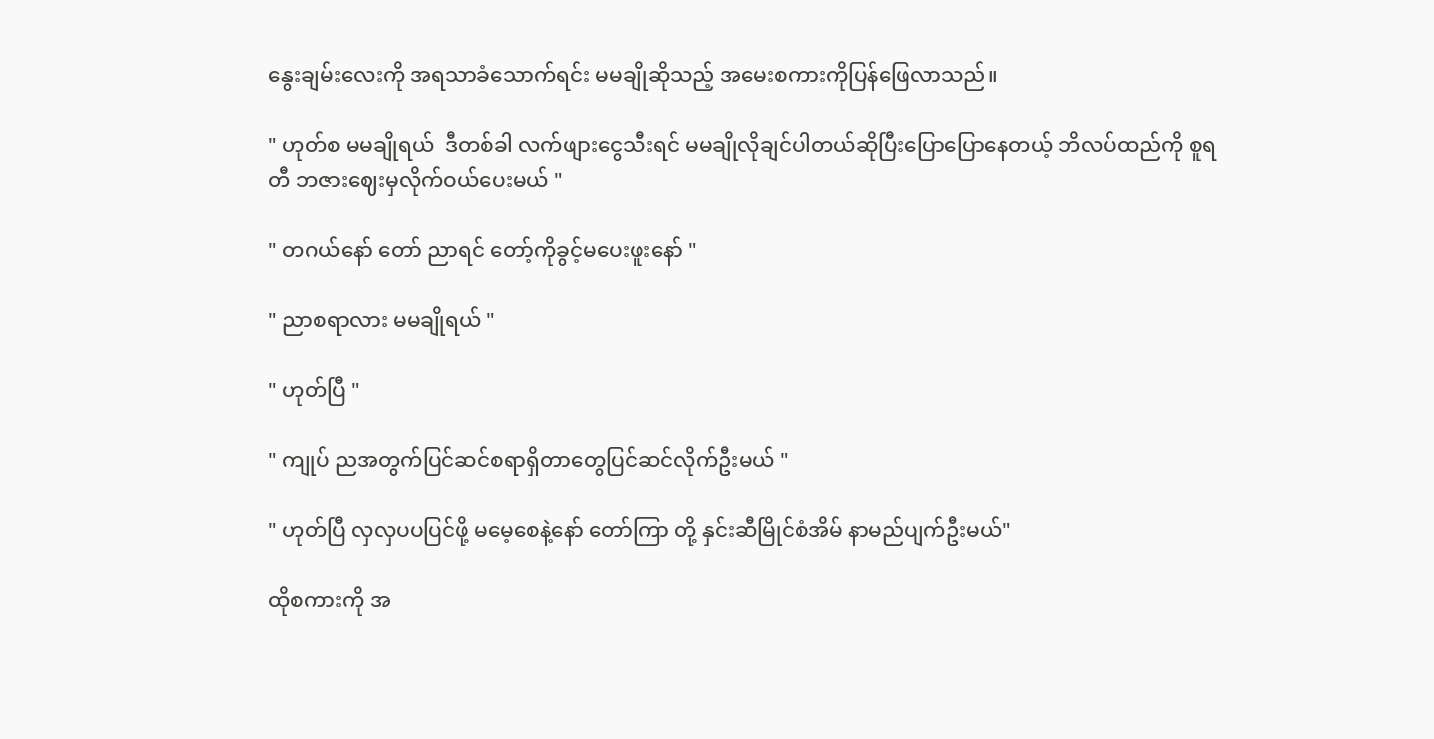နွေးချမ်းလေးကို အရသာခံသောက်ရင်း မမချိုဆိုသည့် အမေးစကားကိုပြန်ဖြေလာသည်။

" ဟုတ်စ မမချိုရယ်  ဒီတစ်ခါ လက်ဖျားငွေသီးရင် မမချိုလိုချင်ပါတယ်ဆိုပြီးပြောပြောနေတယ့် ဘိလပ်ထည်ကို စူရတီ ဘဇားဈေးမှလိုက်ဝယ်ပေးမယ် "

" တဂယ်နော် တော် ညာရင် တော့်ကိုခွင့်မပေးဖူးနော် "

" ညာစရာလား မမချိုရယ် "

" ဟုတ်ပြီ "

" ကျုပ် ညအတွက်ပြင်ဆင်စရာရှိတာတွေပြင်ဆင်လိုက်ဦးမယ် "

" ဟုတ်ပြီ လှလှပပပြင်ဖို့ မမေ့စေနဲ့နော် တော်ကြာ တို့ နှင်းဆီမြိုင်စံအိမ် နာမည်ပျက်ဦးမယ်"

ထိုစကားကို အ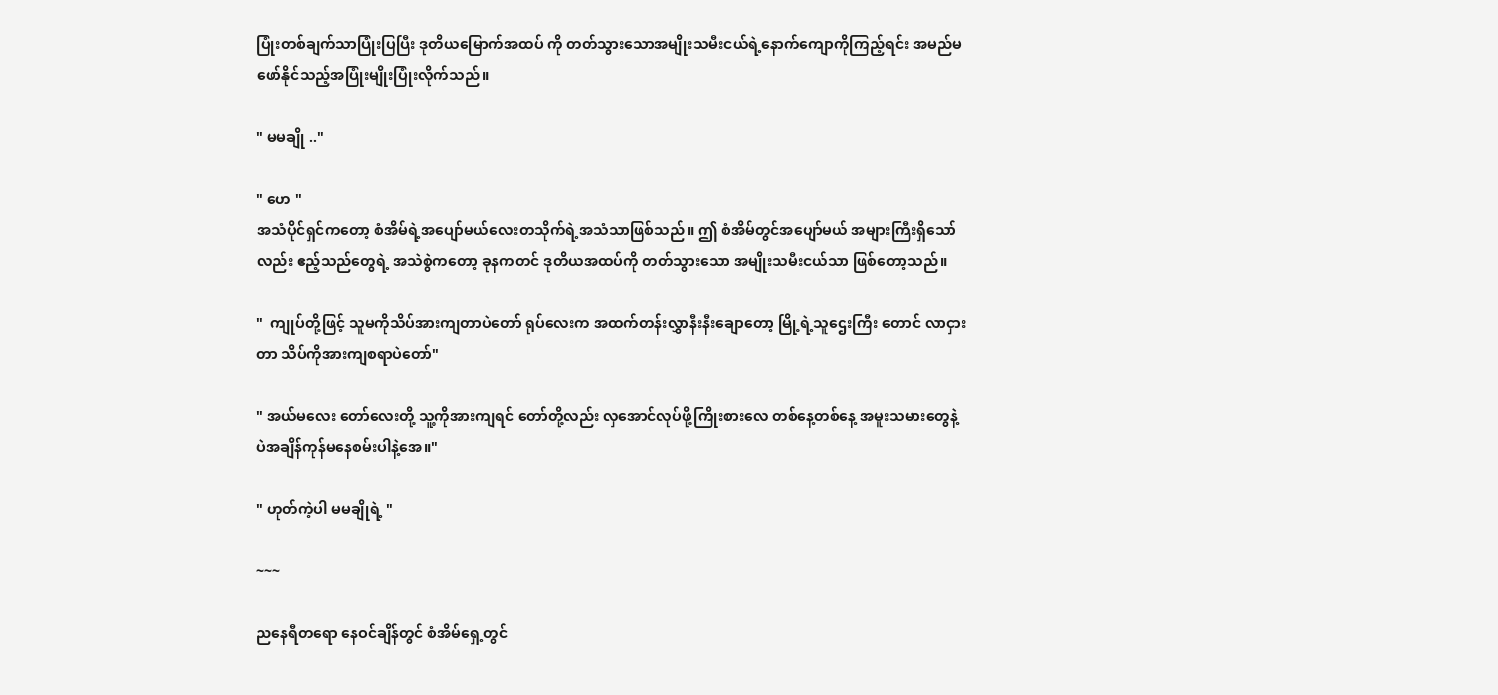ပြုံးတစ်ချက်သာပြုံးပြပြီး ဒုတိယမြောက်အထပ် ကို တတ်သွားသောအမျိုးသမီးငယ်ရဲ့နောက်ကျောကိုကြည့်ရင်း အမည်မဖော်နိုင်သည့်အပြုံးမျိုးပြုံးလိုက်သည်။

" မမချို .."

" ဟေ "
အသံပိုင်ရှင်ကတော့ စံအိမ်ရဲ့အပျော်မယ်လေးတသိုက်ရဲ့အသံသာဖြစ်သည်။ ဤ စံအိမ်တွင်အပျော်မယ် အများကြီးရှိသော်လည်း ဧည့်သည်တွေရဲ့ အသဲစွဲကတော့ ခုနကတင် ဒုတိယအထပ်ကို တတ်သွားသော အမျိုးသမီးငယ်သာ ဖြစ်တော့သည်။

"  ကျုပ်တို့ဖြင့် သူမကိုသိပ်အားကျတာပဲတော် ရုပ်လေးက အထက်တန်းလွှာနီးနီးချောတော့ မြို့ရဲ့သူဌေးကြီး တောင် လာငှားတာ သိပ်ကိုအားကျစရာပဲတော်"

" အယ်မလေး တော်လေးတို့ သူ့ကိုအားကျရင် တော်တို့လည်း လှအောင်လုပ်ဖို့ကြိုးစားလေ တစ်နေ့တစ်နေ့ အမူးသမားတွေနဲ့ပဲအချိန်ကုန်မနေစမ်းပါနဲ့အေ။"

" ဟုတ်ကဲ့ပါ မမချိုရဲ့ "

~~~

ညနေရီတရော နေဝင်ချိန်တွင် စံအိမ်ရှေ့တွင်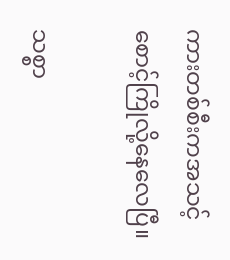ကားတစ်စီးကအသင့်စောင့်ကြိုလို့နေလေပြီ။

သစ္စာ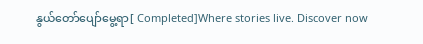နွယ်တော်ပျော်မွေ့ရာ[ Completed]Where stories live. Discover now